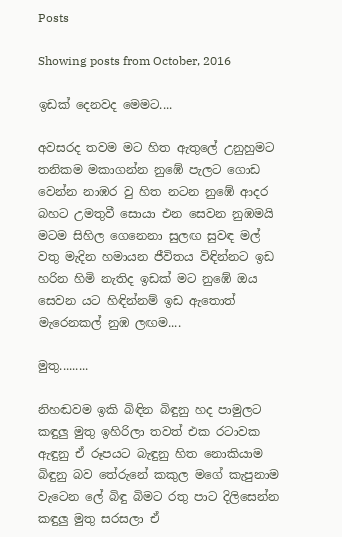Posts

Showing posts from October, 2016

ඉඩක් දෙනවද මෙමට....

අවසරද තවම මට හිත ඇතුලේ උනුහුමට තනිකම මකාගන්න නුඹේ පැලට ගොඩ වෙන්න නාඹර වු හිත නටන නුඹේ ආදර බහට උමතුවී සොයා එන සෙවන නුඹමයි මටම සිහිල ගෙනෙනා සුලඟ සුවඳ මල් වතු මැදින හමායන ජීවිතය විඳින්නට ඉඩ හරින හිමි නැතිද ඉඩක් මට නුඹේ ඔය සෙවන යට හිඳින්නම් ඉඩ ඇතොත් මැරෙනකල් නුඹ ලඟම....

මුතු.........

නිහඬවම ඉකි බිඳින බිඳුනු හද පාමුලට කඳුලු මුතු ඉහිරිලා තවත් එක රටාවක ඇඳුනු ඒ රූපයට බැඳුනු හිත නොකියාම බිඳුනු බව තේරුනේ කකුල මගේ කැපුනාම වැටෙන ලේ බිඳු බිමට රතු පාට දිලිසෙන්න කඳුලු මුතු සරසලා ඒ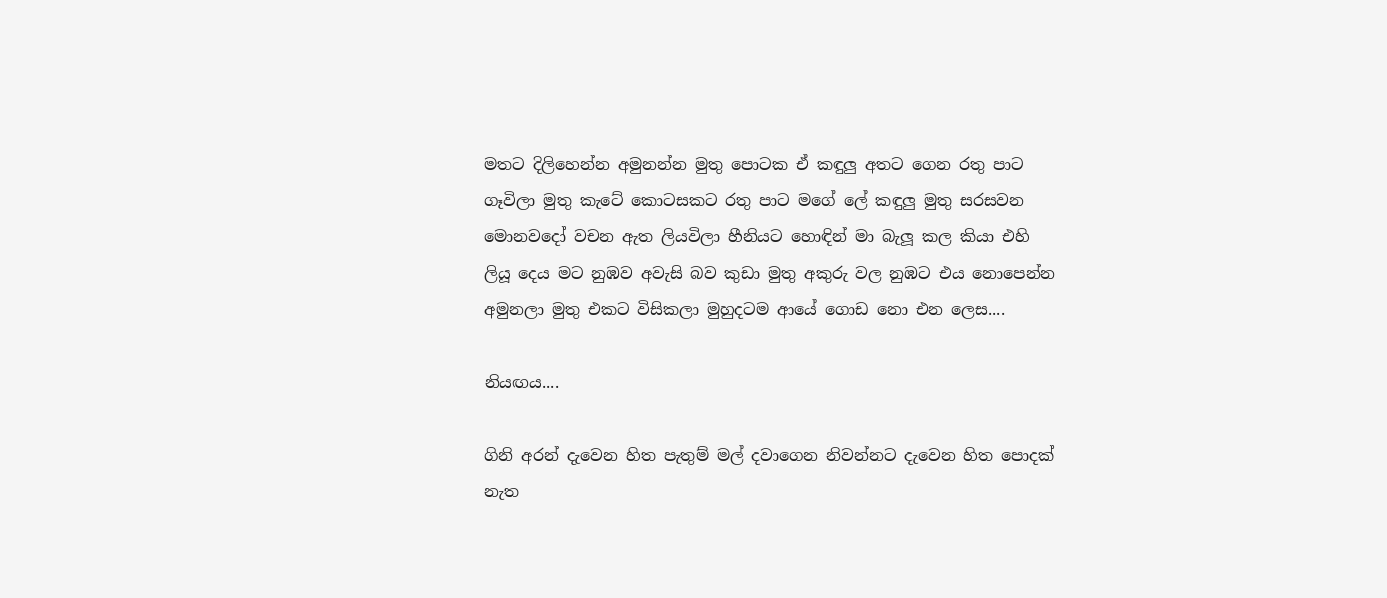මතට දිලිහෙන්න අමුනන්න මුතු පොටක ඒ කඳුලු අතට ගෙන රතු පාට ගෑවිලා මුතු කැටේ කොටසකට රතු පාට මගේ ලේ කඳුලු මුතු සරසවන මොනවදෝ වචන ඇත ලියවිලා හීනියට හොඳින් මා බැලූ කල කියා එහි ලියූ දෙය මට නුඹව අවැසි බව කුඩා මුතු අකුරු වල නුඹට එය නොපෙන්න අමුනලා මුතු එකට විසිකලා මුහුදටම ආයේ ගොඩ නො එන ලෙස....

නියඟය....

ගිනි අරන් දැවෙන හිත පැතුම් මල් දවාගෙන නිවන්නට දැවෙන හිත පොදක් නැත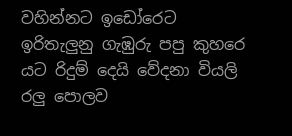වහින්නට ඉඩෝරෙට ඉරිතැලුනු ගැඹුරු පපු කුහරෙ යට රිදුම් දෙයි වේදනා වියලි රලු පොලව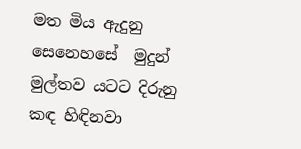මත මිය ඇදුනු සෙනෙහසේ  මුදුන් මුල්තව යටට දිරුනු කඳ හිඳිනවා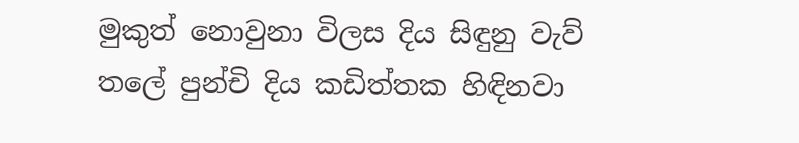මුකුත් නොවුනා විලස දිය සිඳුනු වැව් තලේ පුන්චි දිය කඩිත්තක හිඳිනවා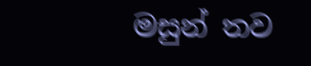මසුන් තව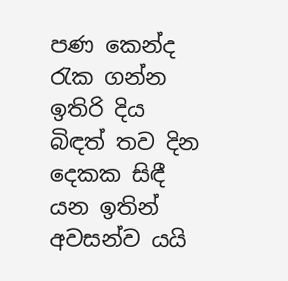පණ කෙන්ද රැක ගන්න ඉතිරි දිය බිඳත් තව දින දෙකක සිඳී යන ඉතින් අවසන්ව යයි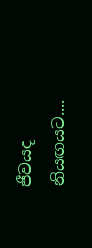ජීවයද නියඟයට....